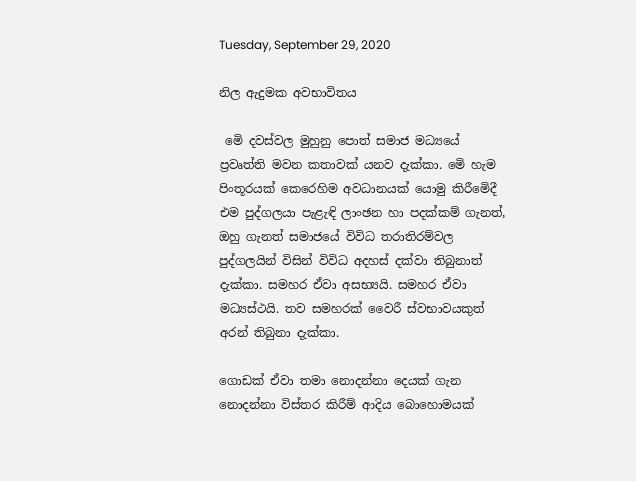Tuesday, September 29, 2020

නිල ඇදුමක අවභාවිතය

 මෙි දවස්වල මුහුනු පොත් සමාජ මධ්‍යයේ ප්‍රවෘත්ති මවන කතාවක් යනව දැක්කා. මෙි හැම පිංතූරයක් කෙරෙහිම අවධානයක් යොමු කිරීමෙිදී එම පුද්ගලයා පැළැඳි ලාංඡන හා පදක්කම් ගැනත්, ඔහු ගැනත් සමාජයේ විවිධ තරාතිරම්වල පුද්ගලයින් විසින් විවිධ අදහස් දක්වා තිබුනාත් දැක්කා. සමහර ඒවා අසභ්‍යයි. සමහර ඒවා මධ්‍යස්ථයි. තව සමහරක් වෛරී ස්වභාවයකුත් අරන් තිබුනා දැක්කා.

ගොඩක් ඒවා තමා නොදන්නා දෙයක් ගැන නොදන්නා විස්තර කිරීම් ආදිය බොහොමයක්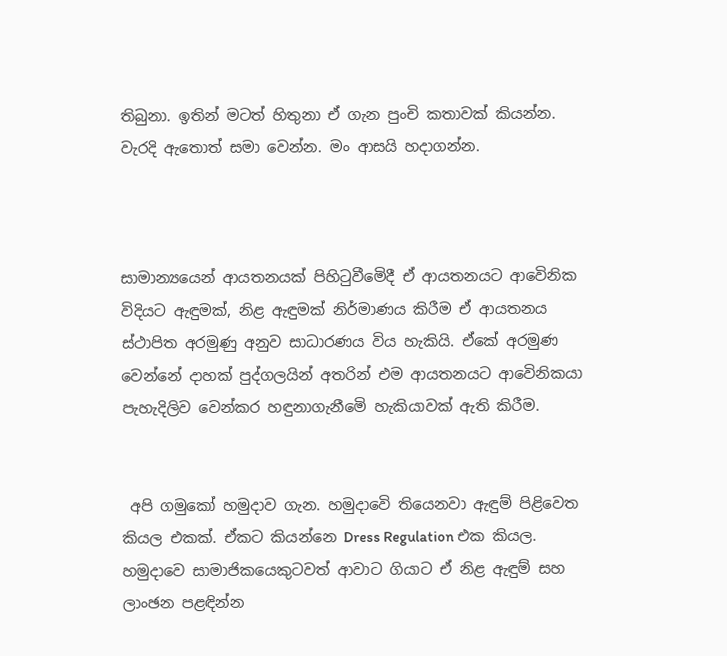තිබුනා. ඉතින් මටත් හිතුනා ඒ ගැන පුංචි කතාවක් කියන්න. වැරදි ඇතොත් සමා වෙන්න. මං ආසයි හදාගන්න.



සාමාන්‍යයෙන් ආයතනයක් පිහිටුවීමෙිදී ඒ ආයතනයට ආවෙිනික විදියට ඇඳුමක්, නිළ ඇඳුමක් නිර්මාණය කිරීම ඒ ආයතනය ස්ථාපිත අරමුණු අනුව සාධාරණය විය හැකියි. ඒකේ අරමුණ වෙන්නේ දාහක් පුද්ගලයින් අතරින් එම ආයතනයට ආවෙිනිකයා පැහැදිලිව වෙන්කර හඳුනාගැනීමෙි හැකියාවක් ඇති කිරීම.


 අපි ගමුකෝ හමුදාව ගැන. හමුදාවෙි තියෙනවා ඇඳුම් පිළිවෙත කියල එකක්. ඒකට කියන්නෙ Dress Regulation එක කියල. හමුදාවෙ සාමාජිකයෙකුටවත් ආවාට ගියාට ඒ නිළ ඇඳුම් සහ ලාංඡන පළඳින්න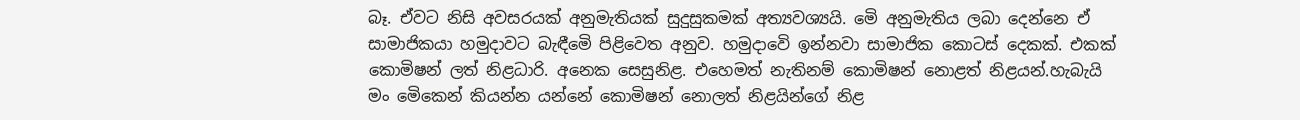බෑ. ඒවට නිසි අවසරයක් අනුමැතියක් සුදුසුකමක් අත්‍යවශ්‍යයි. මෙි අනුමැතිය ලබා දෙන්නෙ ඒ සාමාජිකයා හමුදාවට බැඳීමෙි පිළිවෙත අනුව. හමුදාවෙි ඉන්නවා සාමාජික කොටස් දෙකක්. එකක් කොමිෂන් ලත් නිළධාරි. අනෙක සෙසුනිළ. එහෙමත් නැතිනම් කොමිෂන් නොළත් නිළයන්.හැබැයි මං මෙිකෙන් කියන්න යන්නේ කොමිෂන් නොලත් නිළයින්ගේ නිළ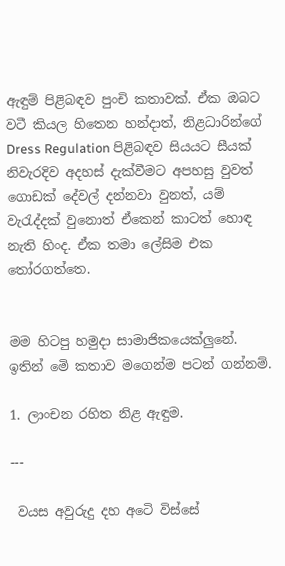ඇඳුම් පිළිබඳව පුංචි කතාවක්. ඒක ඔබට වටී කියල හිතෙන හන්දාත්, නිළධාරින්ගේ Dress Regulation පිළිබඳව සියයට සීයක් නිවැරදිව අදහස් දැක්වීමට අපහසු වුවත් ගොඩක් දේවල් දන්නවා වුනත්, යම් වැරැද්දක් වුනොත් ඒකෙන් කාටත් හොඳ නැති හිංද. ඒක තමා ලේසිම එක තෝරගත්තෙ.


මම හිටපු හමුදා සාමාජිකයෙක්ලුනේ. ඉතින් මෙි කතාව මගෙන්ම පටන් ගන්නම්.

1. ලාංචන රහිත නිළ ඇඳුම.

---

 වයස අවුරුදු දහ අටෙි විස්සේ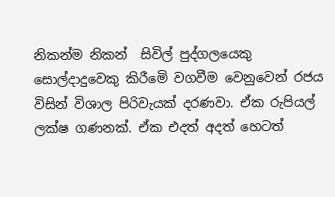නිකන්ම නිකන්  සිවිල් පුද්ගලයෙකු සොල්දාදුවෙකු කිරීමෙි වගවීම වෙනුවෙන් රජය විසින් විශාල පිරිවැයක් දරණවා. ඒක රුපියල් ලක්ෂ ගණනක්. ඒක එදත් අදත් හෙටත්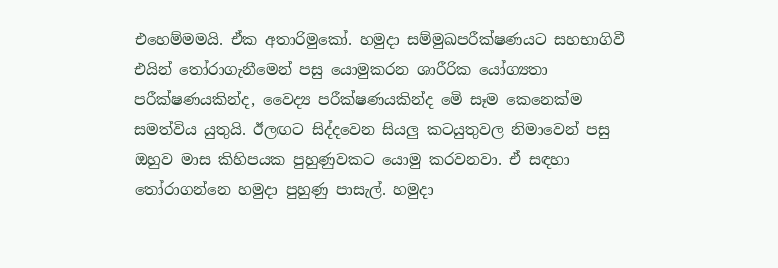එහෙම්මමයි. ඒක අතාරිමුකෝ. හමුදා සම්මුඛපරීක්ෂණයට සහභාගිවී එයින් තෝරාගැනීමෙන් පසු යොමුකරන ශාරීරික යෝග්‍යතා පරීක්ෂණයකින්ද, වෛද්‍ය පරීක්ෂණයකින්ද මෙි සෑම කෙනෙක්ම සමත්විය යුතුයි. ඊලඟට සිද්දවෙන සියලු කටයුතුවල නිමාවෙන් පසු ඔහුව මාස කිහිපයක පුහුණුවකට යොමු කරවනවා. ඒ සඳහා තෝරාගන්නෙ හමුදා පුහුණු පාසැල්. හමුදා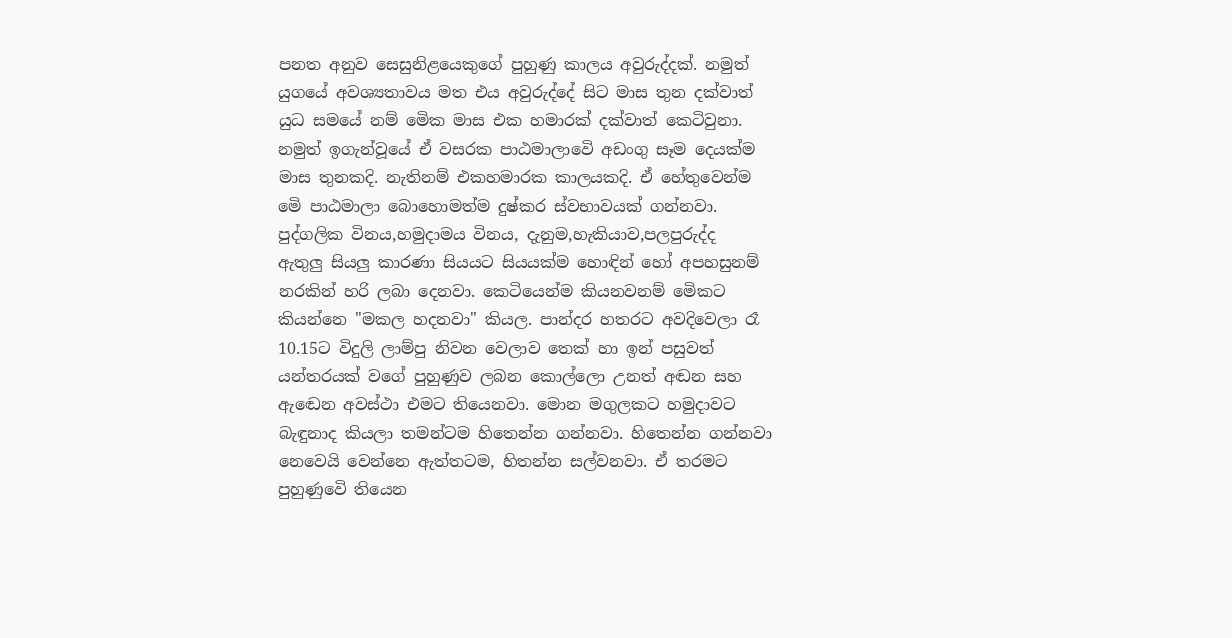පනත අනුව සෙසුනිළයෙකුගේ පුහුණු කාලය අවුරුද්දක්. නමුත් යුගයේ අවශ්‍යතාවය මත එය අවුරුද්දේ සිට මාස තුන දක්වාත් යුධ සමයේ නම් මෙික මාස එක හමාරක් දක්වාත් කෙටිවුනා. නමුත් ඉගැන්වූයේ ඒ වසරක පාඨමාලාවෙි අඩංගු සෑම දෙයක්ම මාස තුනකදි. නැතිනම් එකහමාරක කාලයකදි. ඒ හේතුවෙන්ම මෙි පාඨමාලා බොහොමත්ම දුෂ්කර ස්වභාවයක් ගන්නවා. පුද්ගලික විනය,හමුදාමය විනය, දැනුම,හැකියාව,පලපුරුද්ද  ඇතුලු සියලු කාරණා සියයට සියයක්ම හොඳින් හෝ අපහසුනම් නරකින් හරි ලබා දෙනවා. කෙටියෙන්ම කියනවනම් මෙිකට කියන්නෙ "මකල හදනවා" කියල. පාන්දර හතරට අවදිවෙලා රෑ 10.15ට විදුලි ලාම්පු නිවන වෙලාව තෙක් හා ඉන් පසුවත් යන්තරයක් වගේ පුහුණුව ලබන කොල්ලො උනත් අඬන සහ ඇඬෙන අවස්ථා එමට තියෙනවා. මොන මගුලකට හමුදාවට බැඳුනාද කියලා තමන්ටම හිතෙන්න ගන්නවා. හිතෙන්න ගන්නවා නෙවෙයි වෙන්නෙ ඇත්තටම, හිතන්න සල්වනවා. ඒ තරමට පුහුණුවෙි තියෙන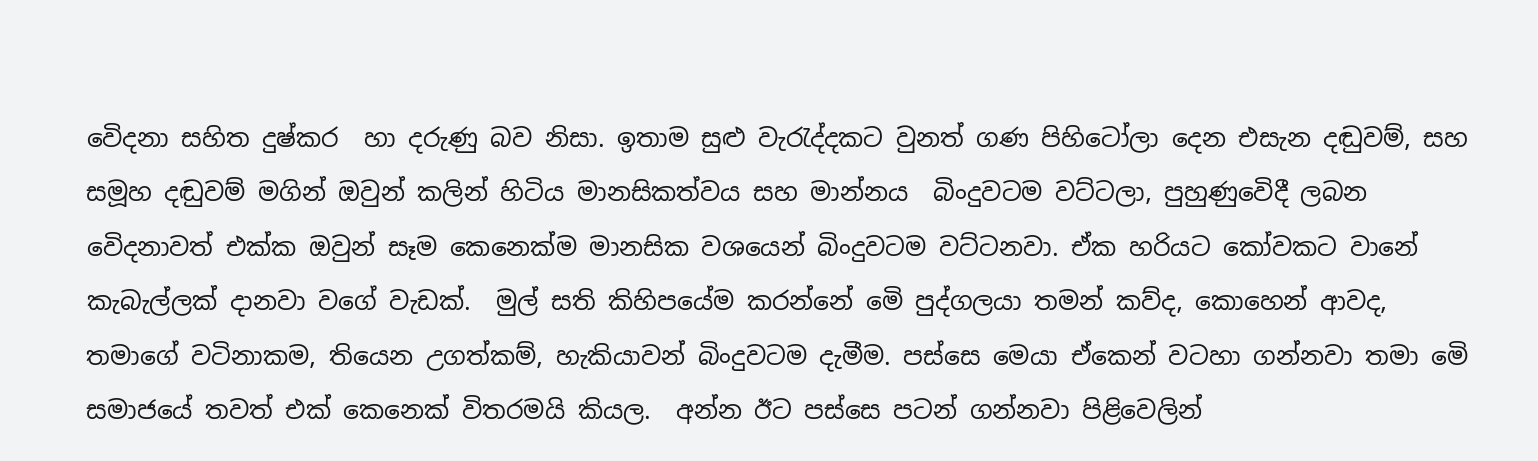වෙිදනා සහිත දුෂ්කර  හා දරුණු බව නිසා. ඉතාම සුළු වැරැද්දකට වුනත් ගණ පිහිටෝලා දෙන එසැන දඬුවම්, සහ සමූහ දඬුවම් මගින් ඔවුන් කලින් හිටිය මානසිකත්වය සහ මාන්නය  බිංදුවටම වට්ටලා, පුහුණුවෙිදී ලබන වෙිදනාවත් එක්ක ඔවුන් සෑම කෙනෙක්ම මානසික වශයෙන් බිංදුවටම වට්ටනවා. ඒක හරියට කෝවකට වානේ කැබැල්ලක් දානවා වගේ වැඩක්.  මුල් සති කිහිපයේම කරන්නේ මෙි පුද්ගලයා තමන් කව්ද, කොහෙන් ආවද, තමාගේ වටිනාකම, තියෙන උගත්කම්, හැකියාවන් බිංදුවටම දැමීම. පස්සෙ මෙයා ඒකෙන් වටහා ගන්නවා තමා මෙි සමාජයේ තවත් එක් කෙනෙක් විතරමයි කියල.  අන්න ඊට පස්සෙ පටන් ගන්නවා පිළිවෙලින්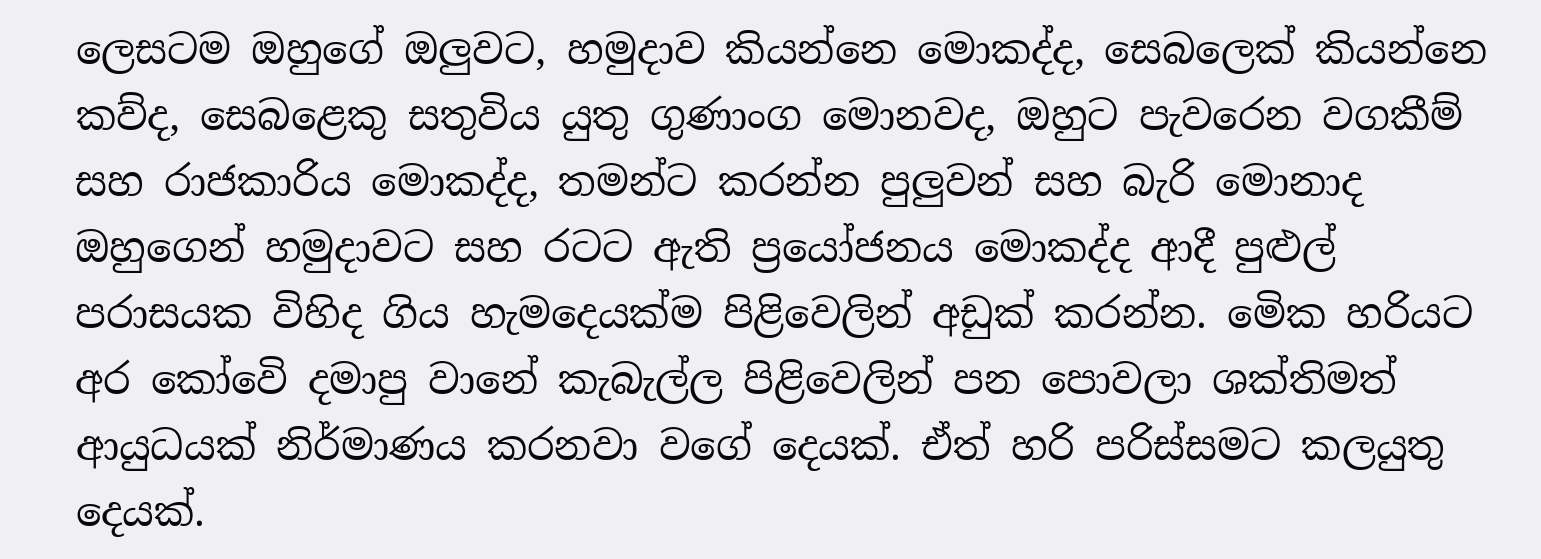ලෙසටම ඔහුගේ ඔලුවට, හමුදාව කියන්නෙ මොකද්ද, සෙබලෙක් කියන්නෙ කව්ද, සෙබළෙකු සතුවිය යුතු ගුණාංග මොනවද, ඔහුට පැවරෙන වගකීම් සහ රාජකාරිය මොකද්ද, තමන්ට කරන්න පුලුවන් සහ බැරි මොනාද ඔහුගෙන් හමුදාවට සහ රටට ඇති ප්‍රයෝජනය මොකද්ද ආදී පුළුල් පරාසයක විහිද ගිය හැමදෙයක්ම පිළිවෙලින් අඩුක් කරන්න. මෙික හරියට අර කෝවෙි දමාපු වානේ කැබැල්ල පිළිවෙලින් පන පොවලා ශක්තිමත් ආයුධයක් නිර්මාණය කරනවා වගේ දෙයක්. ඒත් හරි පරිස්සමට කලයුතු දෙයක්.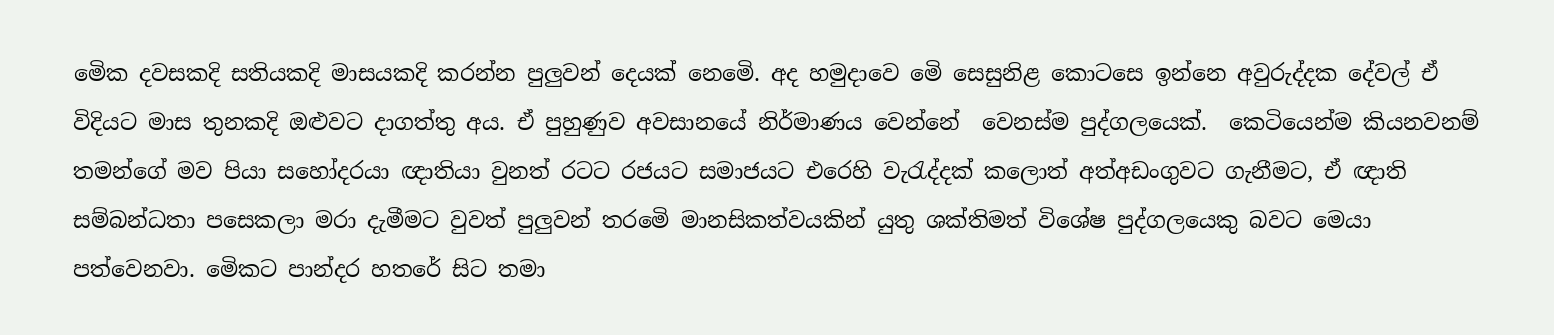මෙික දවසකදි සතියකදි මාසයකදි කරන්න පුලුවන් දෙයක් නෙමෙි. අද හමුදාවෙ මෙි සෙසුනිළ කොටසෙ ඉන්නෙ අවුරුද්දක දේවල් ඒ විදියට මාස තුනකදි ඔළුවට දාගත්තු අය. ඒ පුහුණුව අවසානයේ නිර්මාණය වෙන්නේ  වෙනස්ම පුද්ගලයෙක්.  කෙටියෙන්ම කියනවනම් තමන්ගේ මව පියා සහෝදරයා ඥාතියා වුනත් රටට රජයට සමාජයට එරෙහි වැරැද්දක් කලොත් අත්අඩංගුවට ගැනීමට, ඒ ඥාති සම්බන්ධතා පසෙකලා මරා දැමීමට වුවත් පුලුවන් තරමෙි මානසිකත්වයකින් යුතු ශක්තිමත් විශේෂ පුද්ගලයෙකු බවට මෙයා පත්වෙනවා. මෙිකට පාන්දර හතරේ සිට තමා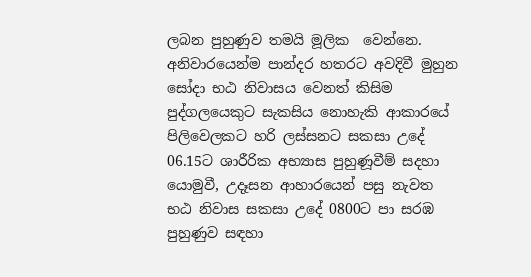ලබන පුහුණුව තමයි මූලික  වෙන්නෙ. අනිවාරයෙන්ම පාන්දර හතරට අවදිවී මුහුන සෝදා භඨ නිවාසය වෙනත් කිසිම පුද්ගලයෙකුට සැකසිය නොහැකි ආකාරයේ පිලිවෙලකට හරි ලස්සනට සකසා උදේ 06.15ට ශාරීරික අභ්‍යාස පුහුණූවීම් සදහා යොමුවී, උදෑසන ආහාරයෙන් පසු නැවත භඨ නිවාස සකසා උදේ 0800ට පා සරඹ පුහුණුව සඳහා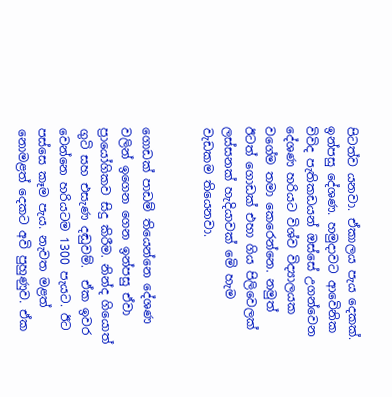පිටත්ව යනවා. ඒකාලය පැය දෙකක්. ඉන්පසු දේශණ. හමුදාවට ආවෙිනික විවිද පැතිකඩයන් ඔස්සේ උගන්වෙන දේශණ හරියට විශ්ව විද්‍යාලයක වගේම තමා කෙරෙන්නෙ. නමුත් ඊටත් ගොඩක් එහා ගිය පිලිවෙලක් ලස්සනක් හැදියාවක් මෙි හැම වැඩකම තියෙනවා.


ගොඩක් පාඩම් තියෙන්නෙ දේශණ වලින් ඉගෙන ගෙන ඉන්පසු ඒවා ප්‍රායෝගිකව සිදු කිරීම. නින්ද ගියොත් ගුටි සහ එසැණ දඬුවම්.  ඒක ඉවර වෙන්නෙ හරියටම 1300 පැයට. ඊට පස්සෙ කෑම පැය. නැවත මළත් නොමළත් දෙකට අවි පුහුණුව. ඒක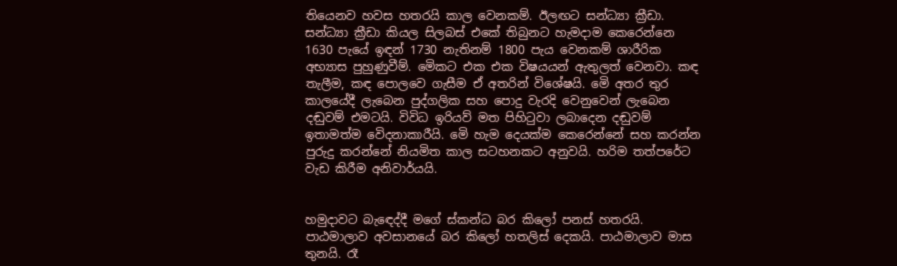තියෙනව හවස හතරයි කාල වෙනකම්. ඊලඟට සන්ධ්‍යා ක්‍රීඩා. සන්ධ්‍යා ක්‍රීඩා කියල සිලබස් එකේ තිබුනට හැමදාම කෙරෙන්නෙ 1630 පැයේ ඉඳන් 1730 නැතිනම් 1800 පැය වෙනකම් ශාරීරික අභ්‍යාස පුහුණුවීම්. මෙිකට එක එක විෂයයන් ඇතුලත් වෙනවා. කඳ තැලීම, කඳ පොලවෙ ගැසීම ඒ අතරින් විශේෂයි. මෙි අතර තුර කාලයේදී ලැබෙන පුද්ගලික සහ පොදු වැරදි වෙනුවෙන් ලැබෙන දඬුවම් එමටයි. විවිධ ඉරියව් මත පිහිටුවා ලබාදෙන දඬුවම් ඉතාමත්ම වෙිදනාකාරීයි. මෙි හැම දෙයක්ම කෙරෙන්නේ සහ කරන්න පුරුදු කරන්නේ නියමිත කාල සටහනකට අනුවයි. හරිම තත්පරේට වැඩ කිරීම අනිවාර්යයි.


හමුදාවට බැඳෙද්දී මගේ ස්කන්ධ බර කිලෝ පනස් හතරයි. පාඨමාලාව අවසානයේ බර කිලෝ හතලිස් දෙකයි. පාඨමාලාව මාස තුනයි. රෑ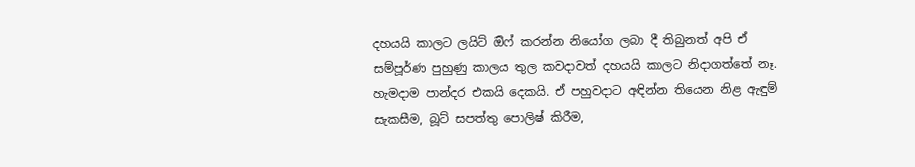දහයයි කාලට ලයිට් ඔිෆ් කරන්න නියෝග ලබා දී තිබුනත් අපි ඒ සම්පූර්ණ පුහුණු කාලය තුල කවදාවත් දහයයි කාලට නිදාගත්තේ නෑ. හැමදාම පාන්දර එකයි දෙකයි. ඒ පහුවදාට අඳින්න තියෙන නිළ ඇඳුම් සැකසීම, බූට් සපත්තු පොලිෂ් කිරීම,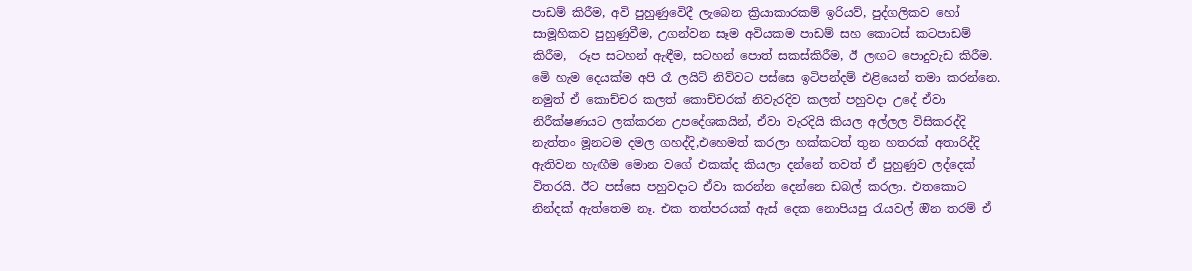පාඩම් කිරීම, අවි පුහුණුවෙිදී ලැබෙන ක්‍රියාකාරකම් ඉරියව්, පුද්ගලිකව හෝ සාමූහිකව පුහුණුවීම, උගන්වන සෑම අවියකම පාඩම් සහ කොටස් කටපාඩම් කිරීම,  රූප සටහන් ඇඳීම, සටහන් පොත් සකස්කිරීම, ඊ ලඟට පොදුවැඩ කිරීම. මෙි හැම දෙයක්ම අපි රෑ ලයිට් නිව්වට පස්සෙ ඉටිපන්දම් එළියෙන් තමා කරන්නෙ. නමුත් ඒ කොච්චර කලත් කොච්චරක් නිවැරදිව කලත් පහුවදා උදේ ඒවා නිරීක්ෂණයට ලක්කරන උපදේශකයින්, ඒවා වැරදියි කියල අල්ලල විසිකරද්දි නැත්තං මූනටම දමල ගහද්දි,එහෙමත් කරලා හක්කටත් තුන හතරක් අතාරිද්දි ඇතිවන හැඟීම මොන වගේ එකක්ද කියලා දන්නේ තවත් ඒ පුහුණුව ලද්දෙක්  විතරයි. ඊට පස්සෙ පහුවදාට ඒවා කරන්න දෙන්නෙ ඩබල් කරලා. එතකොට නින්දක් ඇත්තෙම නෑ. එක තත්පරයක් ඇස් දෙක නොපියපු රැයවල් ඔින තරම් ඒ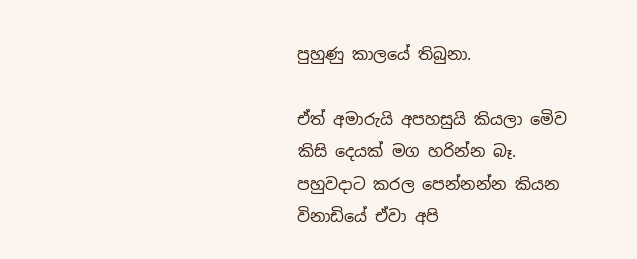පුහුණු කාලයේ තිබුනා.

ඒත් අමාරුයි අපහසුයි කියලා මෙිව කිසි දෙයක් මග හරින්න බෑ. පහුවදාට කරල පෙන්නන්න කියන විනාඩියේ ඒවා අපි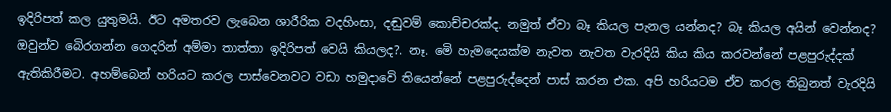ඉදිරිපත් කල යුතුමයි. ඊට අමතරව ලැබෙන ශාරීරික වදහිංසා, දඬුවම් කොච්චරක්ද. නමුත් ඒවා බෑ කියල පැනල යන්නද? බෑ කියල අයින් වෙන්නද? ඔවුන්ව බෙිරගන්න ගෙදරින් අම්මා තාත්තා ඉදිරිපත් වෙයි කියලද?. නෑ. මෙි හැමදෙයක්ම නැවත නැවත වැරදියි කිය කිය කරවන්නේ පළපුරුද්දක් ඇතිකිරීමට. අහම්බෙන් හරියට කරල පාස්වෙනවට වඩා හමුදාවෙි තියෙන්නේ පළපුරුද්දෙන් පාස් කරන එක. අපි හරියටම ඒව කරල තිබුනත් වැරදියි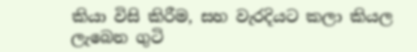කියා විසි කිරීම, සහ වැරදියට කලා කියල ලැබෙන ගුටි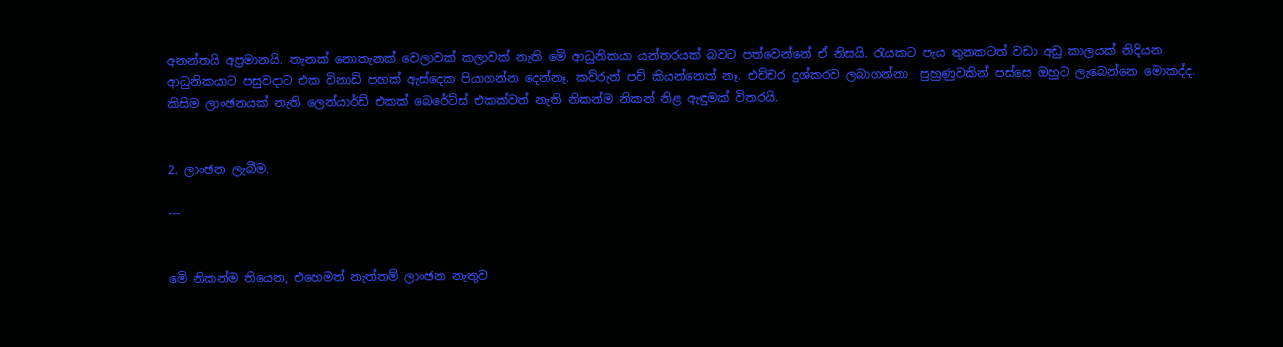අනන්තයි අප්‍රමානයි. තැනක් නොතැනක් වෙලාවක් කලාවක් නැති මෙි ආධුනිකයා යන්තරයක් බවට පත්වෙන්නේ ඒ නිසයි. රැයකට පැය තුනකටත් වඩා අඩු කාලයක් නිදියන ආධුනිකයාට පසුවදාට එක විනාඩි පහක් ඇස්දෙක පියාගන්න දෙන්නෑ. කව්රුත් පව් කියන්නෙත් නෑ. එච්චර දුශ්කරව ලබාගන්නා  පුහුණුවකින් පස්සෙ ඔහුට ලැබෙන්නෙ මොකද්ද. කිසිම ලාංඡනයක් නැති ලෙන්යාර්ඩ් එකක් බෙරේට්ස් එකක්වත් නැති නිකන්ම නිකන් නිළ ඇඳුමක් විතරයි.


2. ලාංඡන ලැබීම.

---


මෙි නිකන්ම තියෙන, එහෙමත් නැත්තම් ලාංඡන නැතුව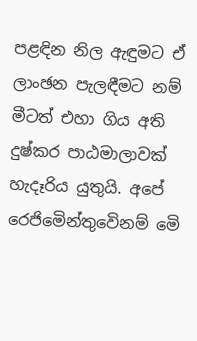පළඳින නිල ඇඳුමට ඒ ලාංඡන පැලඳීමට නම් මීටත් එහා ගිය අති දුෂ්කර පාඨමාලාවක් හැදෑරිය යුතුයි. අපේ රෙජිමෙින්තුවෙිනම් මෙි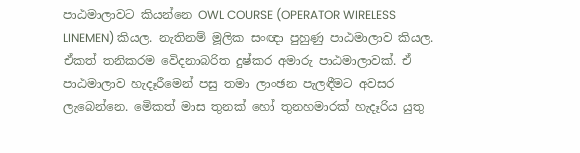පාඨමාලාවට කියන්නෙ OWL COURSE (OPERATOR WIRELESS LINEMEN) කියල. නැතිනම් මූලික සංඥා පුහුණු පාඨමාලාව කියල. ඒකත් තනිකරම වෙිදනාබරිත දුෂ්කර අමාරු පාඨමාලාවක්. ඒ පාඨමාලාව හැදෑරීමෙන් පසු තමා ලාංඡන පැලඳීමට අවසර ලැබෙන්නෙ. මෙිකත් මාස තුනක් හෝ තුනහමාරක් හැදෑරිය යුතු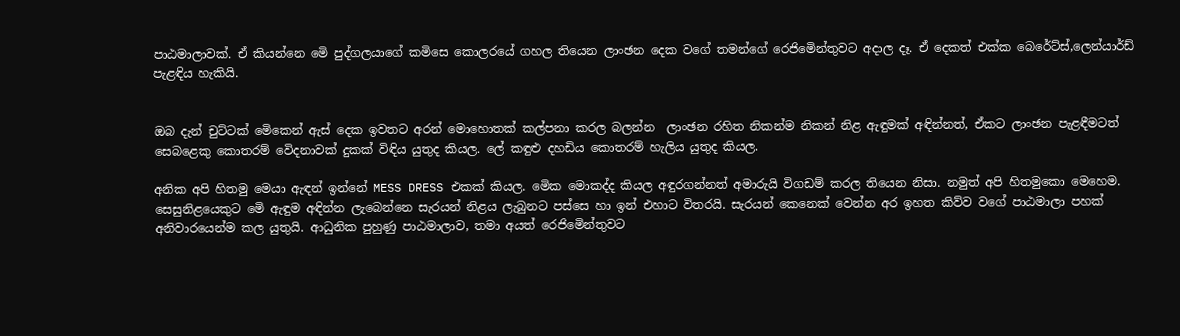පාඨමාලාවක්. ඒ කියන්නෙ මෙි පුද්ගලයාගේ කමිසෙ කොලරයේ ගහල තියෙන ලාංඡන දෙක වගේ තමන්ගේ රෙජිමෙින්තුවට අදාල දෑ. ඒ දෙකත් එක්ක බෙරේට්ස්,ලෙන්යාර්ඩ් පැළඳිය හැකියි.


ඔබ දැන් චුට්ටක් මෙිකෙන් ඇස් දෙක ඉවතට අරන් මොහොතක් කල්පනා කරල බලන්න  ලාංඡන රහිත නිකන්ම නිකන් නිළ ඇඳුමක් අඳින්නත්, ඒකට ලාංඡන පැළඳීමටත් සෙබළෙකු කොතරම් වෙිදනාවක් දුකක් විඳිය යුතුද කියල. ලේ කඳුළු දහඩිය කොතරම් හැලිය යුතුද කියල.

අනික අපි හිතමු මෙයා ඇඳන් ඉන්නේ MESS DRESS එකක් කියල. මෙික මොකද්ද කියල අඳුරගන්නත් අමාරුයි විගඩම් කරල තියෙන නිසා. නමුත් අපි හිතමුකො මෙහෙම. සෙසුනිළයෙකුට මෙි ඇඳුම අඳින්න ලැබෙන්නෙ සැරයන් නිළය ලැබුනට පස්සෙ හා ඉන් එහාට විතරයි. සැරයන් කෙනෙක් වෙන්න අර ඉහත කිව්ව වගේ පාඨමාලා පහක් අනිවාරයෙන්ම කල යුතුයි. ආධුනික පුහුණු පාඨමාලාව, තමා අයත් රෙජිමෙින්තුවට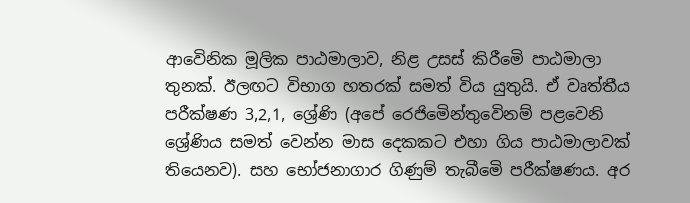ආවෙිනික මූලික පාඨමාලාව, නිළ උසස් කිරීමෙි පාඨමාලා තුනක්. ඊලඟට විභාග හතරක් සමත් විය යුතුයි. ඒ වෘත්තීය පරීක්ෂණ 3,2,1, ශ්‍රේණි (අපේ රෙජිමෙින්තුවෙිනම් පළවෙනි ශ්‍රේණිය සමත් වෙන්න මාස දෙකකට එහා ගිය පාඨමාලාවක් තියෙනව). සහ භෝජනාගාර ගිණුම් තැබීමෙි පරීක්ෂණය. අර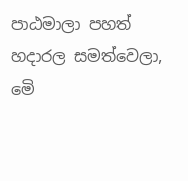පාඨමාලා පහත් හදාරල සමත්වෙලා, මෙි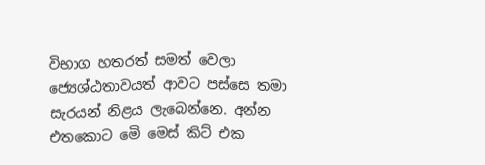විභාග හතරත් සමත් වෙලා ජ්‍යෙශ්ඨතාවයත් ආවට පස්සෙ තමා සැරයන් නිළය ලැබෙන්නෙ. අන්න එතකොට මෙි මෙස් කිට් එක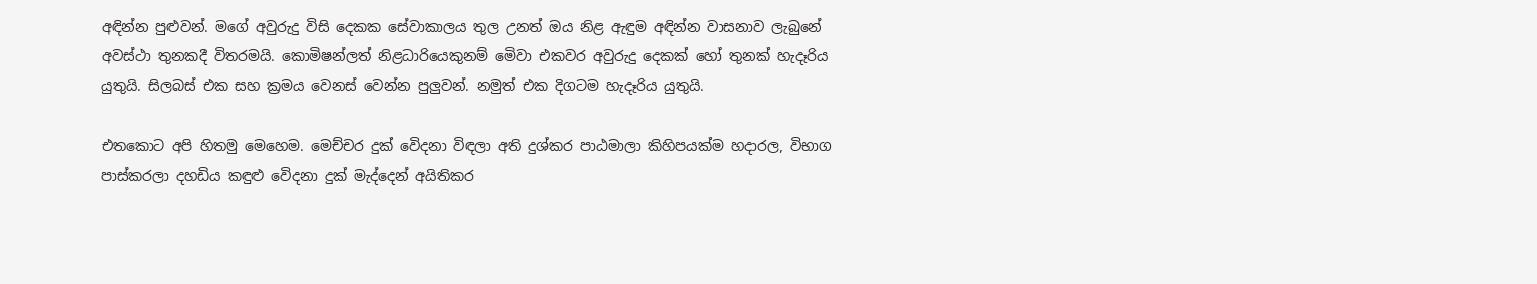අඳින්න පුළුවන්. මගේ අවුරුදු විසි දෙකක සේවාකාලය තුල උනත් ඔය නිළ ඇඳුම අඳින්න වාසනාව ලැබුනේ අවස්ථා තුනකදී විතරමයි. කොමිෂන්ලත් නිළධාරියෙකුනම් මෙිවා එකවර අවුරුදු දෙකක් හෝ තුනක් හැදෑරිය යුතුයි. සිලබස් එක සහ ක්‍රමය වෙනස් වෙන්න පුලුවන්. නමුත් එක දිගටම හැදෑරිය යුතුයි.

එතකොට අපි හිතමු මෙහෙම. මෙච්චර දුක් වෙිදනා විඳලා අති දුශ්කර පාඨමාලා කිහිපයක්ම හදාරල, විභාග පාස්කරලා දහඩිය කඳුළු වෙිදනා දුක් මැද්දෙන් අයිතිකර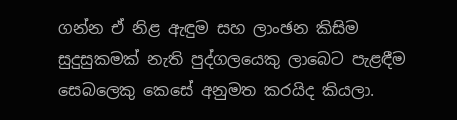ගන්න ඒ නිළ ඇඳුම සහ ලාංඡන කිසිම සුදුසුකමක් නැති පුද්ගලයෙකු ලාබෙට පැළඳීම සෙබලෙකු කෙසේ අනුමත කරයිද කියලා.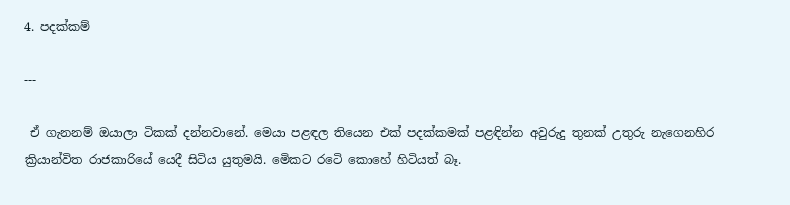4. පදක්කම්

---

 ඒ ගැනනම් ඔයාලා ටිකක් දන්නවානේ. මෙයා පළඳල තියෙන එක් පදක්කමක් පළඳින්න අවුරුදු තුනක් උතුරු නැගෙනහිර ක්‍රියාන්විත රාජකාරියේ යෙදී සිටිය යුතුමයි. මෙිකට රටෙි කොහේ හිටියත් බෑ.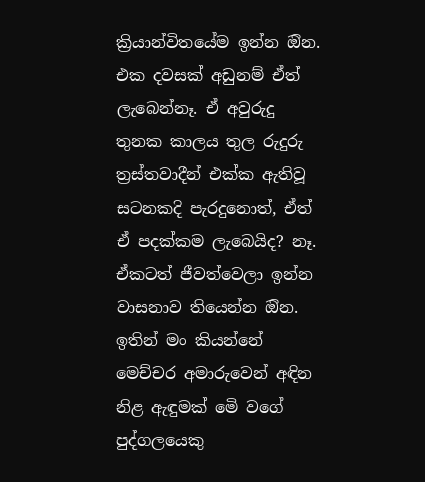ක්‍රියාන්විතයේම ඉන්න ඔින. එක දවසක් අඩුනම් ඒත් ලැබෙන්නෑ. ඒ අවුරුදු තුනක කාලය තුල රුදුරු ත්‍රස්තවාදීන් එක්ක ඇතිවූ සටනකදි පැරදුනොත්, ඒත් ඒ පදක්කම ලැබෙයිද? නෑ. ඒකටත් ජීවත්වෙලා ඉන්න වාසනාව තියෙන්න ඔින. ඉතින් මං කියන්නේ මෙච්චර අමාරුවෙන් අඳින නිළ ඇඳුමක් මෙි වගේ පුද්ගලයෙකු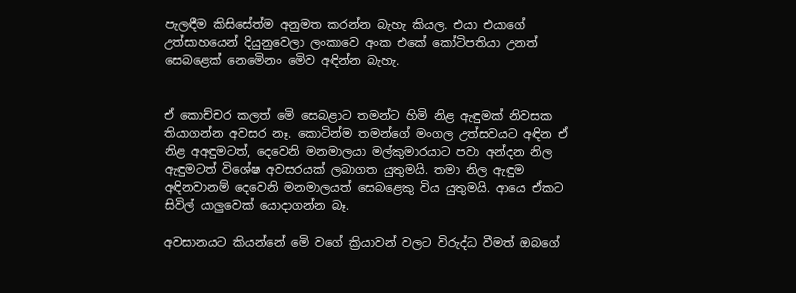පැලඳීම කිසිසේත්ම අනුමත කරන්න බැහැ කියල. එයා එයාගේ උත්සාහයෙන් දියුනුවෙලා ලංකාවෙ අංක එකේ කෝටිපතියා උනත් සෙබළෙක් නෙමෙිනං මෙිව අඳින්න බැහැ.


ඒ කොච්චර කලත් මෙි සෙබළාට තමන්ට හිමි නිළ ඇඳුමක් නිවසක තියාගන්න අවසර නෑ. කොටින්ම තමන්ගේ මංගල උත්සවයට අඳින ඒ නිළ අඅඳුමටත්, දෙවෙනි මනමාලයා මල්කුමාරයාට පවා අන්දන නිල ඇඳුමටත් විශේෂ අවසරයක් ලබාගත යුතුමයි. තමා නිල ඇඳුම අඳිනවානම් දෙවෙනි මනමාලයත් සෙබළෙකු විය යුතුමයි. ආයෙ ඒකට සිවිල් යාලුවෙක් යොදාගන්න බෑ.

අවසානයට කියන්නේ මෙි වගේ ක්‍රියාවන් වලට විරුද්ධ වීමත් ඔබගේ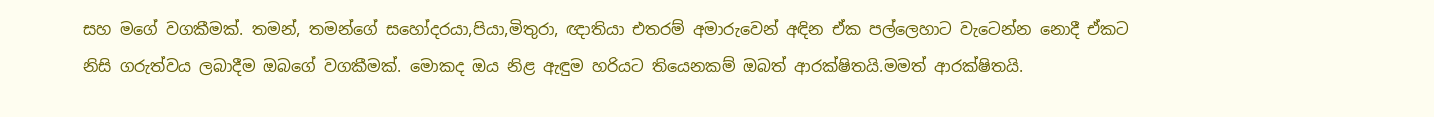සහ මගේ වගකීමක්. තමන්, තමන්ගේ සහෝදරයා,පියා,මිතුරා, ඥාතියා එතරම් අමාරුවෙන් අඳින ඒක පල්ලෙහාට වැටෙන්න නොදී ඒකට නිසි ගරුත්වය ලබාදීම ඔබගේ වගකීමක්. මොකද ඔය නිළ ඇඳුම හරියට තියෙනකම් ඔබත් ආරක්ෂිතයි.මමත් ආරක්ෂිතයි.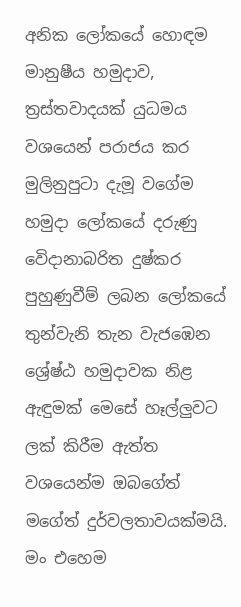අනික ලෝකයේ හොඳම මානුෂීය හමුදාව, ත්‍රස්තවාදයක් යුධමය වශයෙන් පරාජය කර මුලිනුපුටා දැමූ වගේම හමුදා ලෝකයේ දරුණු වෙිදානාබරිත දුෂ්කර පුහුණුවීම් ලබන ලෝකයේ තුන්වැනි තැන වැජඹෙන ශ්‍රේෂ්ඨ හමුදාවක නිළ ඇඳුමක් මෙසේ හෑල්ලුවට ලක් කිරීම ඇත්ත වශයෙන්ම ඔබගේත් මගේත් දුර්වලතාවයක්මයි. මං එහෙම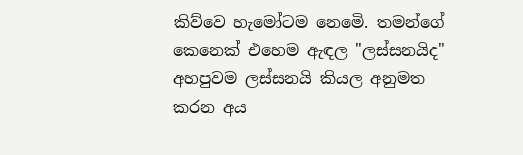කිව්වෙ හැමෝටම නෙමෙි. තමන්ගේ කෙනෙක් එහෙම ඇඳල "ලස්සනයිද" අහපුවම ලස්සනයි කියල අනුමත කරන අය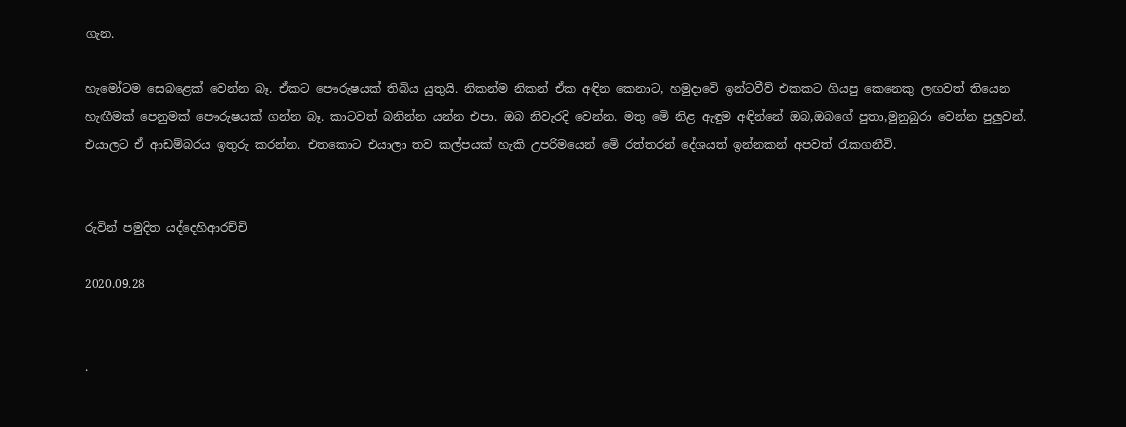ගැන.

හැමෝටම සෙබළෙක් වෙන්න බෑ. ඒකට පෞරුෂයක් තිබිය යුතුයි. නිකන්ම නිකන් ඒක අඳින කෙනාට, හමුදාවෙි ඉන්ටවීව් එකකට ගියපු කෙනෙකු ලඟවත් තියෙන හැඟීමක් පෙනුමක් පෞරුෂයක් ගන්න බෑ. කාටවත් බනින්න යන්න එපා. ඔබ නිවැරදි වෙන්න. මතු මෙි නිළ ඇඳුම අඳින්නේ ඔබ,ඔබගේ පුතා,මුනුබුරා වෙන්න පුලුවන්. එයාලට ඒ ආඩම්බරය ඉතුරු කරන්න. එතකොට එයාලා තව කල්පයක් හැකි උපරිමයෙන් මෙි රත්තරන් දේශයත් ඉන්නකන් අපවත් රැකගනීවි.


රුවින් පමුදිත යද්දෙහිආරච්චි

2020.09.28


.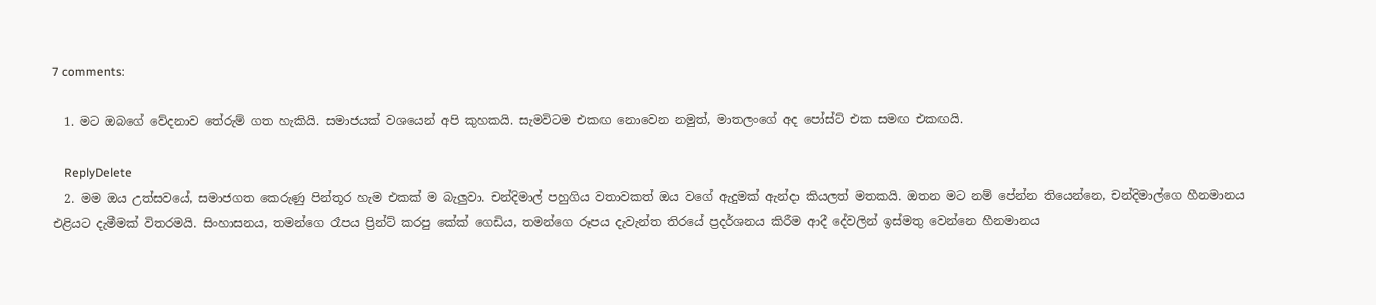7 comments:

  1. මට ඔබගේ වේදනාව තේරුම් ගත හැකියි. සමාජයක් වශයෙන් අපි කුහකයි. සැමවිටම එකඟ නොවෙන නමුත්, මාතලංගේ අද පෝස්ට් එක සමඟ එකඟයි.

    ReplyDelete
  2. මම ඔය උත්සවයේ, සමාජගත කෙරුණු පින්තූර හැම එකක් ම බැලුවා. චන්දිමාල් පහුගිය වතාවකත් ඔය වගේ ඇදුමක් ඇන්දා කියලත් මතකයි. ඔතන මට නම් පේන්න තියෙන්නෙ, චන්දිමාල්ගෙ හීනමානය එළියට දැමීමක් විතරමයි. සිංහාසනය, තමන්ගෙ රෑපය ප්‍රින්ට් කරපු කේක් ගෙඩිය, තමන්ගෙ රූපය දැවැන්ත තිරයේ ප්‍රදර්ශනය කිරීම ආදී දේවලින් ඉස්මතු වෙන්නෙ හීනමානය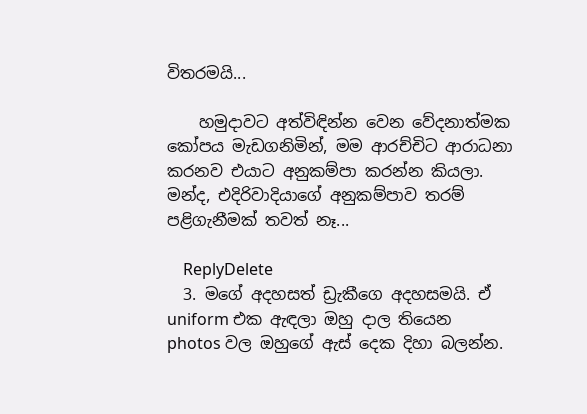විතරමයි...

    හමුදාවට අත්විඳින්න වෙන වේදනාත්මක කෝපය මැඩගනිමින්, මම ආරච්චිට ආරාධනා කරනව එයාට අනුකම්පා කරන්න කියලා. මන්ද, එදිරිවාදියාගේ අනුකම්පාව තරම් පළිගැනීමක් තවත් නෑ...

    ReplyDelete
  3. මගේ අදහසත් ඩ්‍රැකීගෙ අදහසමයි. ඒ uniform එක ඇඳලා ඔහු දාල තියෙන photos වල ඔහුගේ ඇස් දෙක දිහා බලන්න.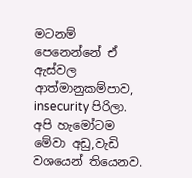මටනම් පෙනෙන්නේ ඒ ඇස්වල ආත්මානුකම්පාව, insecurity පිරිලා. අපි හැමෝටම මේවා අඩු,වැඩි වශයෙන් තියෙනව.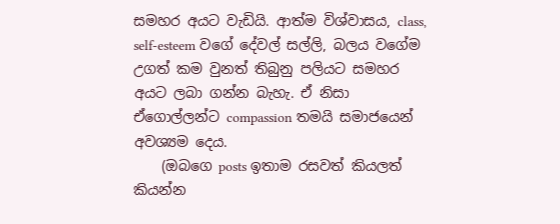සමහර අයට වැඩියි. ආත්ම විශ්වාසය, class, self-esteem වගේ දේවල් සල්ලි, බලය වගේම උගත් කම වුනත් තිබුනු පලියට සමහර අයට ලබා ගන්න බැහැ. ඒ නිසා ඒගොල්ලන්ට compassion තමයි සමාජයෙන් අවශ්‍යම දෙය.
    (ඔබගෙ posts ඉතාම රසවත් කියලත් කියන්න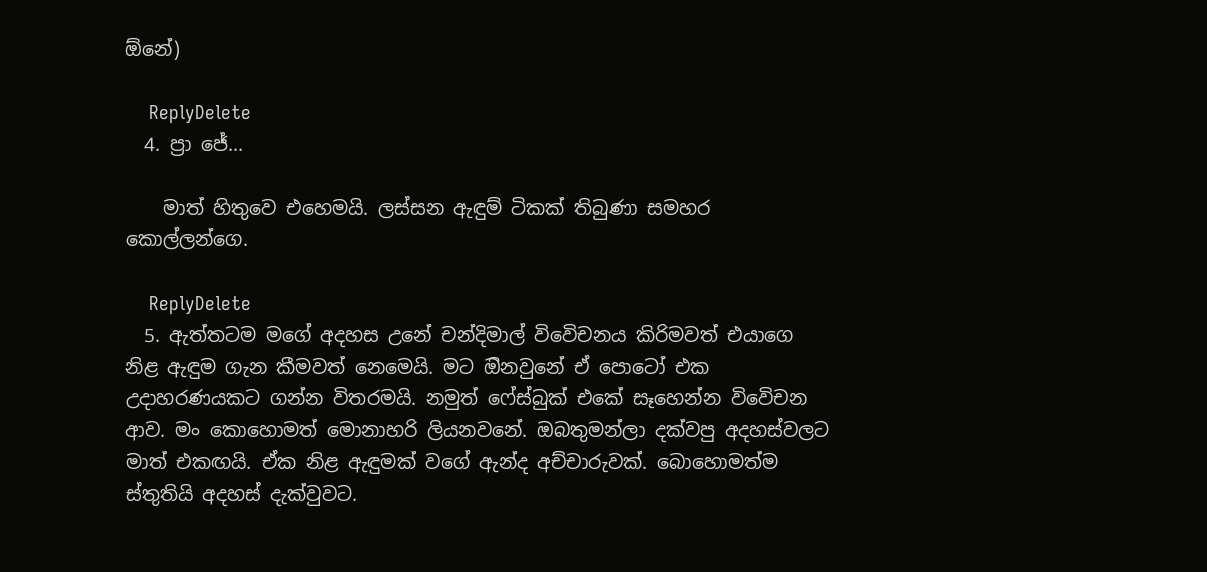ඕනේ)

    ReplyDelete
  4. ප්‍රා ජේ...

    මාත් හිතුවෙ එහෙමයි. ලස්සන ඇඳුම් ටිකක් තිබුණා සමහර කොල්ලන්ගෙ.

    ReplyDelete
  5. ඇත්තටම මගේ අදහස උනේ චන්දිමාල් විවෙිචනය කිරිමවත් එයාගෙ නිළ ඇඳුම ගැන කීමවත් නෙමෙයි. මට ඔිනවුනේ ඒ පොටෝ එක උදාහරණයකට ගන්න විතරමයි. නමුත් ෆේස්බුක් එකේ සෑහෙන්න විවෙිචන ආව. මං කොහොමත් මොනාහරි ලියනවනේ. ඔබතුමන්ලා දක්වපු අදහස්වලට මාත් එකඟයි. ඒක නිළ ඇඳුමක් වගේ ඇන්ද අච්චාරුවක්. බොහොමත්ම ස්තුතියි අදහස් දැක්වුවට.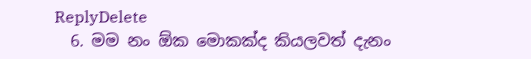ReplyDelete
  6. මම නං ඕක මොකක්ද කියලවත් දැනං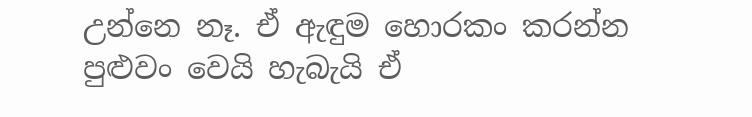උන්නෙ නෑ. ඒ ඇඳුම හොරකං කරන්න පුළුවං වෙයි හැබැයි ඒ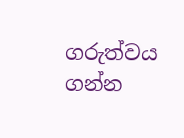ගරුත්වය ගන්න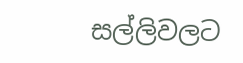සල්ලිවලට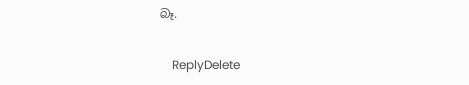බෑ.

    ReplyDelete